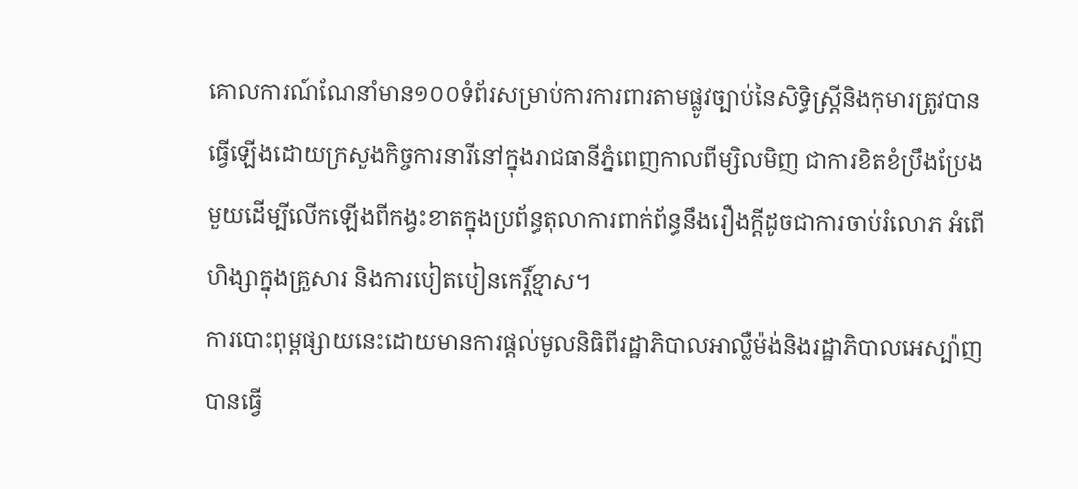គោលការណ៍ណែនាំមាន១០០ទំព័រសម្រាប់ការការពារតាមផ្លូវច្បាប់នៃសិទ្ធិស្ត្រីនិងកុមារត្រូវបានធ្វើឡើងដោយក្រសួងកិច្ចការនារីនៅក្នុងរាជធានីភ្នំពេញកាលពីម្សិលមិញ ជាការខិតខំប្រឹងប្រែងមួយដើម្បីលើកឡើងពីកង្វះខាតក្នុងប្រព័ន្ធតុលាការពាក់ព័ន្ធនឹងរឿងក្តីដូចជាការចាប់រំលោភ អំពើហិង្សាក្នុងគ្រួសារ និងការបៀតបៀនកេរ្តិ៍ខ្មាស។
ការបោះពុម្ពផ្សាយនេះដោយមានការផ្តល់មូលនិធិពីរដ្ឋាភិបាលអាល្លឺម៉ង់និងរដ្ឋាភិបាលអេស្ប៉ាញ បានធ្វើ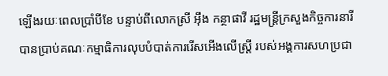ឡើងរយៈពេលប្រាំបីខែ បន្ទាប់ពីលោកស្រី អុឹង កន្ថាផាវី រដ្ឋមន្ត្រីក្រសួងកិច្ចការនារីបានប្រាប់គណៈកម្មាធិការលុបបំបាត់ការរើសអើងលើស្ត្រី របស់អង្គការសហប្រជា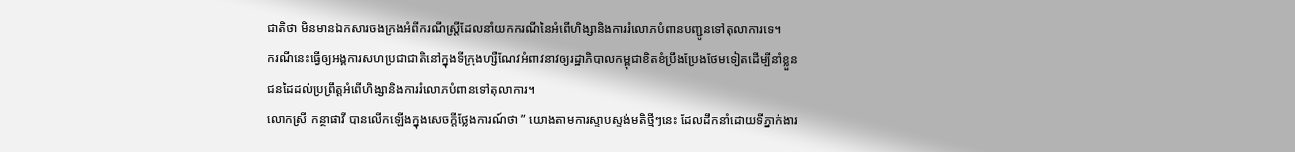ជាតិថា មិនមានឯកសារចងក្រងអំពីករណីស្ត្រីដែលនាំយកករណីនៃអំពើហិង្សានិងការរំលោភបំពានបញ្ជូនទៅតុលាការទេ។
ករណីនេះធ្វើឲ្យអង្គការសហប្រជាជាតិនៅក្នុងទីក្រុងហ្សឺណែវអំពាវនាវឲ្យរដ្ឋាភិបាលកម្ពុជាខិតខំប្រឹងប្រែងថែមទៀតដើម្បីនាំខ្លួនជនដៃដល់ប្រព្រឹត្តអំពើហិង្សានិងការរំលោភបំពានទៅតុលាការ។
លោកស្រី កន្ថាផាវី បានលើកឡើងក្នុងសេចក្តីថ្លែងការណ៍ថា ” យោងតាមការស្ទាបស្ទង់មតិថ្មីៗនេះ ដែលដឹកនាំដោយទីភ្នាក់ងារ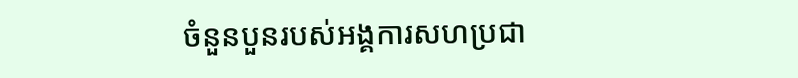ចំនួនបួនរបស់អង្គការសហប្រជា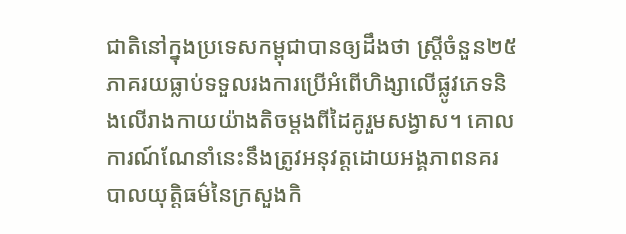ជាតិនៅក្នុងប្រទេសកម្ពុជាបានឲ្យដឹងថា ស្ត្រីចំនួន២៥ភាគរយធ្លាប់ទទួលរងការប្រើអំពើហិង្សាលើផ្លូវភេទនិងលើរាងកាយយ៉ាងតិចម្តងពីដៃគូរួមសង្វាស។ គោលការណ៍ណែនាំនេះនឹងត្រូវអនុវត្តដោយអង្គភាពនគរបាលយុត្តិធម៌នៃក្រសួងកិ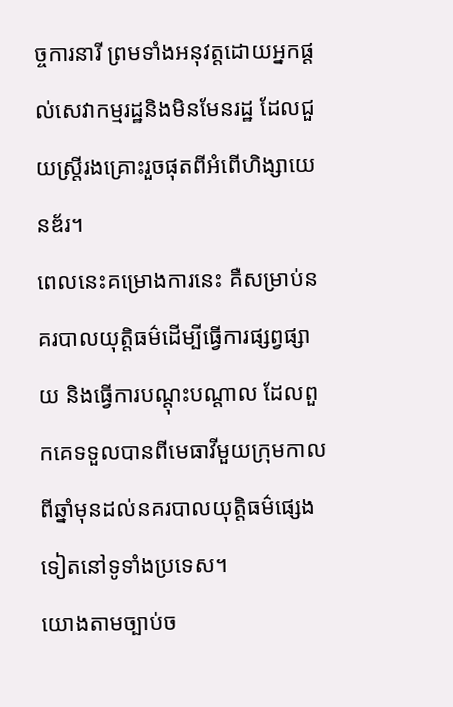ច្ចការនារី ព្រមទាំងអនុវត្តដោយអ្នកផ្តល់សេវាកម្មរដ្ឋនិងមិនមែនរដ្ឋ ដែលជួយស្ត្រីរងគ្រោះរួចផុតពីអំពើហិង្សាយេនឌ័រ។
ពេលនេះគម្រោងការនេះ គឺសម្រាប់នគរបាលយុត្តិធម៌ដើម្បីធ្វើការផ្សព្វផ្សាយ និងធ្វើការបណ្តុះបណ្តាល ដែលពួកគេទទួលបានពីមេធាវីមួយក្រុមកាលពីឆ្នាំមុនដល់នគរបាលយុត្តិធម៌ផ្សេងទៀតនៅទូទាំងប្រទេស។
យោងតាមច្បាប់ច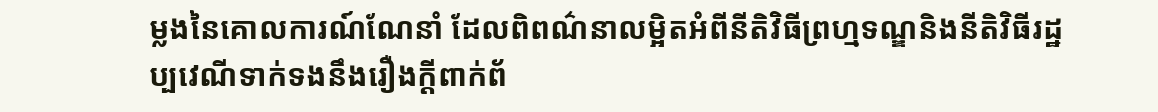ម្លងនៃគោលការណ៍ណែនាំ ដែលពិពណ៌នាលម្អិតអំពីនីតិវិធីព្រហ្មទណ្ឌនិងនីតិវិធីរដ្ឋប្បវេណីទាក់ទងនឹងរឿងក្តីពាក់ព័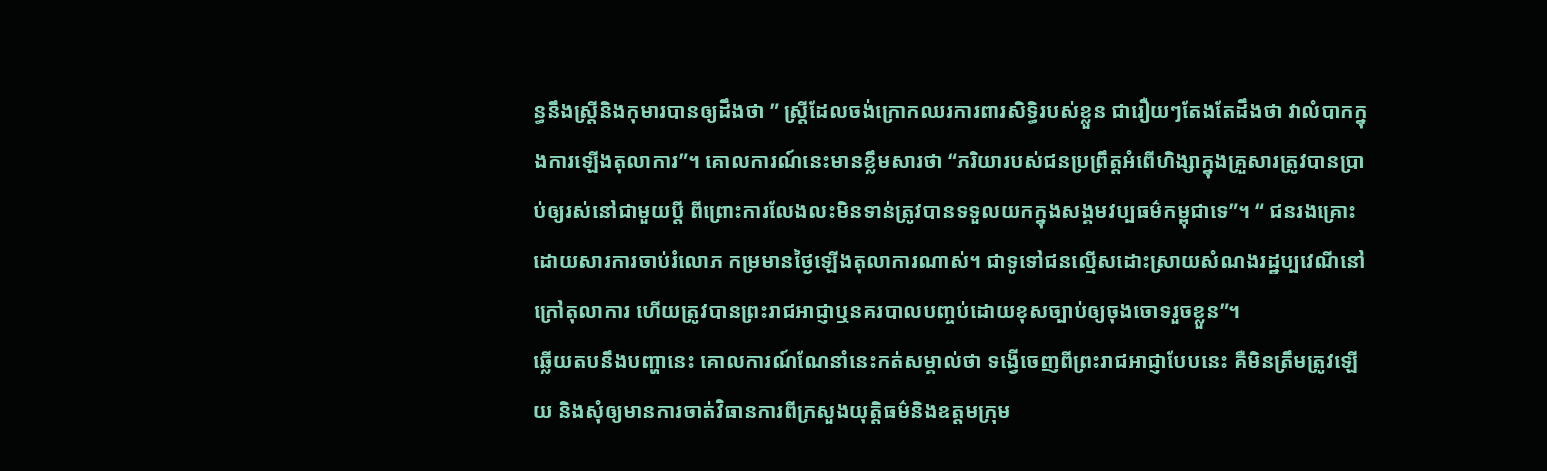ន្ធនឹងស្ត្រីនិងកុមារបានឲ្យដឹងថា ” ស្ត្រីដែលចង់ក្រោកឈរការពារសិទ្ធិរបស់ខ្លួន ជារឿយៗតែងតែដឹងថា វាលំបាកក្នុងការឡើងតុលាការ”។ គោលការណ៍នេះមានខ្លឹមសារថា “ភរិយារបស់ជនប្រព្រឹត្តអំពើហិង្សាក្នុងគ្រួសារត្រូវបានប្រាប់ឲ្យរស់នៅជាមួយប្តី ពីព្រោះការលែងលះមិនទាន់ត្រូវបានទទួលយកក្នុងសង្គមវប្បធម៌កម្ពុជាទេ”។ “ ជនរងគ្រោះដោយសារការចាប់រំលោភ កម្រមានថ្ងៃឡើងតុលាការណាស់។ ជាទូទៅជនល្មើសដោះស្រាយសំណងរដ្ឋប្បវេណីនៅក្រៅតុលាការ ហើយត្រូវបានព្រះរាជអាជ្ញាឬនគរបាលបញ្ចប់ដោយខុសច្បាប់ឲ្យចុងចោទរួចខ្លួន”។
ឆ្លើយតបនឹងបញ្ហានេះ គោលការណ៍ណែនាំនេះកត់សម្គាល់ថា ទង្វើចេញពីព្រះរាជអាជ្ញាបែបនេះ គឺមិនត្រឹមត្រូវឡើយ និងសុំឲ្យមានការចាត់វិធានការពីក្រសួងយុត្តិធម៌និងឧត្តមក្រុម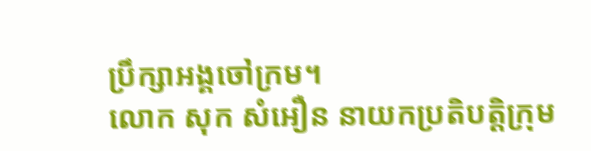ប្រឹក្សាអង្គចៅក្រម។
លោក សុក សំអឿន នាយកប្រតិបត្តិក្រុម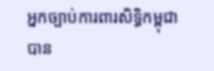អ្នកច្បាប់ការពារសិទ្ធិកម្ពុជា បាន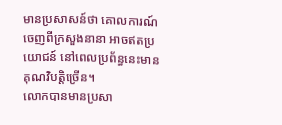មានប្រសាសន៍ថា គោលការណ៍ចេញពីក្រសួងនានា អាចឥតប្រយោជន៍ នៅពេលប្រព័ន្ធនេះមានគុណវិបត្តិច្រើន។
លោកបានមានប្រសា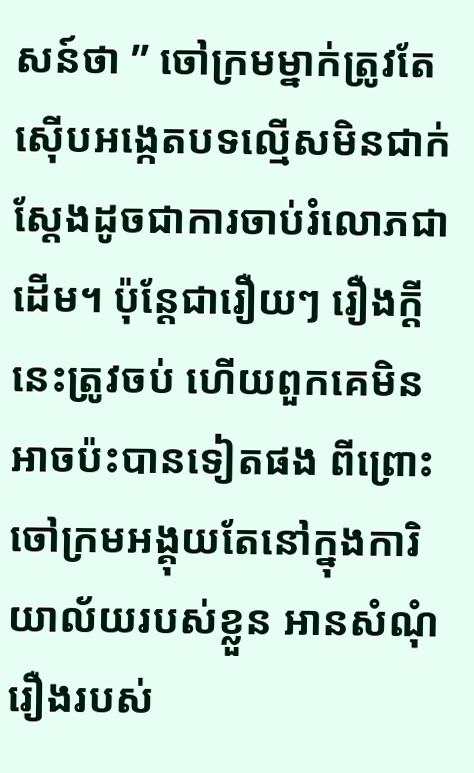សន៍ថា ” ចៅក្រមម្នាក់ត្រូវតែស៊ើបអង្កេតបទល្មើសមិនជាក់ស្តែងដូចជាការចាប់រំលោភជាដើម។ ប៉ុន្តែជារឿយៗ រឿងក្តីនេះត្រូវចប់ ហើយពួកគេមិនអាចប៉ះបានទៀតផង ពីព្រោះចៅក្រមអង្គុយតែនៅក្នុងការិយាល័យរបស់ខ្លួន អានសំណុំរឿងរបស់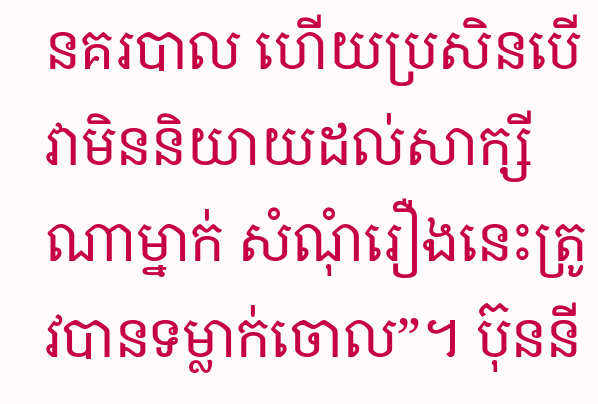នគរបាល ហើយប្រសិនបើវាមិននិយាយដល់សាក្សីណាម្នាក់ សំណុំរឿងនេះត្រូវបានទម្លាក់ចោល”។ ប៊ុននី